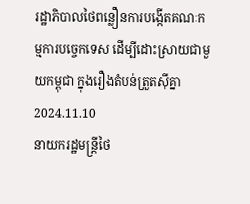រដ្ឋាភិបាលថៃពន្លឿនការបង្កើតគណៈកម្មការបច្ចេកទេស ដើម្បីដោះស្រាយជាមួយកម្ពុជា ក្នុងរឿងតំបន់ត្រួតស៊ីគ្នា
2024.11.10
នាយករដ្ឋមន្ត្រីថៃ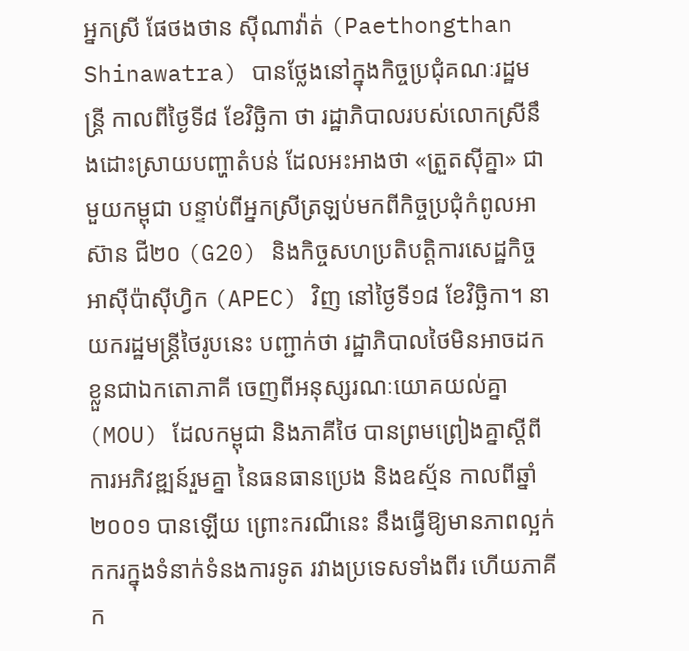អ្នកស្រី ផែថងថាន ស៊ីណាវ៉ាត់ (Paethongthan Shinawatra) បានថ្លែងនៅក្នុងកិច្ចប្រជុំគណៈរដ្ឋមន្ត្រី កាលពីថ្ងៃទី៨ ខែវិច្ឆិកា ថា រដ្ឋាភិបាលរបស់លោកស្រីនឹងដោះស្រាយបញ្ហាតំបន់ ដែលអះអាងថា «ត្រួតស៊ីគ្នា» ជាមួយកម្ពុជា បន្ទាប់ពីអ្នកស្រីត្រឡប់មកពីកិច្ចប្រជុំកំពូលអាស៊ាន ជី២០ (G20) និងកិច្ចសហប្រតិបត្តិការសេដ្ឋកិច្ចអាស៊ីប៉ាស៊ីហ្វិក (APEC) វិញ នៅថ្ងៃទី១៨ ខែវិច្ឆិកា។ នាយករដ្ឋមន្ត្រីថៃរូបនេះ បញ្ជាក់ថា រដ្ឋាភិបាលថៃមិនអាចដកខ្លួនជាឯកតោភាគី ចេញពីអនុស្សរណៈយោគយល់គ្នា (MOU) ដែលកម្ពុជា និងភាគីថៃ បានព្រមព្រៀងគ្នាស្ដីពីការអភិវឌ្ឍន៍រួមគ្នា នៃធនធានប្រេង និងឧស្ម័ន កាលពីឆ្នាំ២០០១ បានឡើយ ព្រោះករណីនេះ នឹងធ្វើឱ្យមានភាពល្អក់កករក្នុងទំនាក់ទំនងការទូត រវាងប្រទេសទាំងពីរ ហើយភាគីក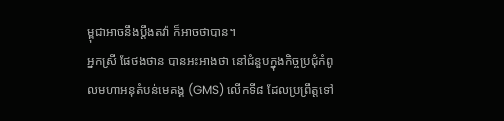ម្ពុជាអាចនឹងប្ដឹងតវ៉ា ក៏អាចថាបាន។
អ្នកស្រី ផែថងថាន បានអះអាងថា នៅជំនួបក្នុងកិច្ចប្រជុំកំពូលមហាអនុតំបន់មេគង្គ (GMS) លើកទី៨ ដែលប្រព្រឹត្តទៅ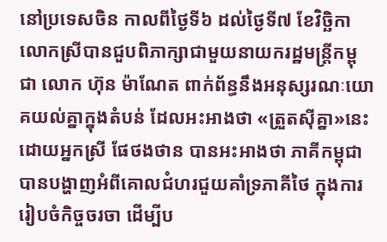នៅប្រទេសចិន កាលពីថ្ងៃទី៦ ដល់ថ្ងៃទី៧ ខែវិច្ឆិកា លោកស្រីបានជួបពិភាក្សាជាមួយនាយករដ្ឋមន្ត្រីកម្ពុជា លោក ហ៊ុន ម៉ាណែត ពាក់ព័ន្ធនឹងអនុស្សរណៈយោគយល់គ្នាក្នុងតំបន់ ដែលអះអាងថា «ត្រួតស៊ីគ្នា»នេះ ដោយអ្នកស្រី ផែថងថាន បានអះអាងថា ភាគីកម្ពុជាបានបង្ហាញអំពីគោលជំហរជួយគាំទ្រភាគីថៃ ក្នុងការរៀបចំកិច្ចចរចា ដើម្បីប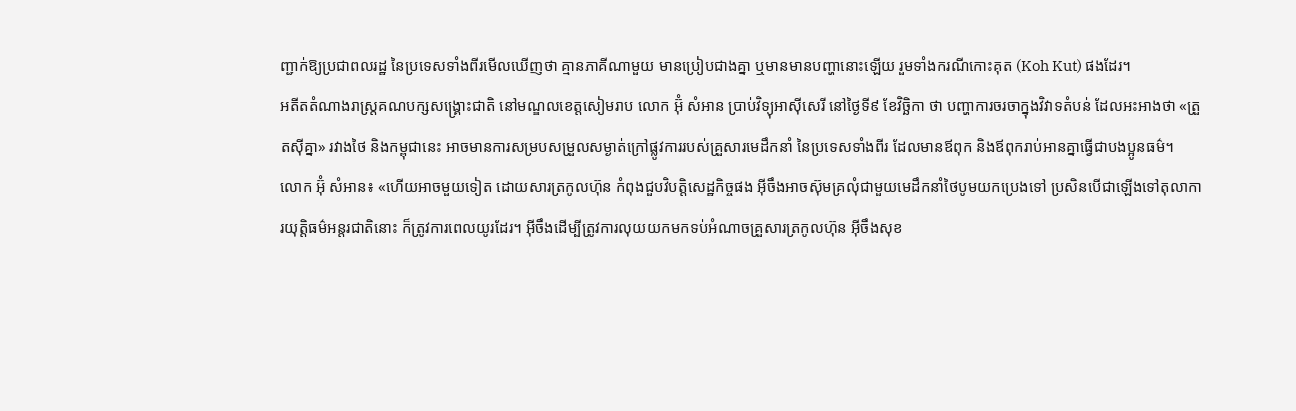ញ្ជាក់ឱ្យប្រជាពលរដ្ឋ នៃប្រទេសទាំងពីរមើលឃើញថា គ្មានភាគីណាមួយ មានប្រៀបជាងគ្នា ឬមានមានបញ្ហានោះឡើយ រួមទាំងករណីកោះគុត (Koh Kut) ផងដែរ។
អតីតតំណាងរាស្ត្រគណបក្សសង្គ្រោះជាតិ នៅមណ្ឌលខេត្តសៀមរាប លោក អ៊ុំ សំអាន ប្រាប់វិទ្យុអាស៊ីសេរី នៅថ្ងៃទី៩ ខែវិច្ឆិកា ថា បញ្ហាការចរចាក្នុងវិវាទតំបន់ ដែលអះអាងថា «ត្រួតស៊ីគ្នា» រវាងថៃ និងកម្ពុជានេះ អាចមានការសម្របសម្រួលសម្ងាត់ក្រៅផ្លូវការរបស់គ្រួសារមេដឹកនាំ នៃប្រទេសទាំងពីរ ដែលមានឪពុក និងឪពុករាប់អានគ្នាធ្វើជាបងប្អូនធម៌។
លោក អ៊ុំ សំអាន៖ «ហើយអាចមួយទៀត ដោយសារត្រកូលហ៊ុន កំពុងជួបវិបត្តិសេដ្ឋកិច្ចផង អ៊ីចឹងអាចស៊ុមគ្រលុំជាមួយមេដឹកនាំថៃបូមយកប្រេងទៅ ប្រសិនបើជាឡើងទៅតុលាការយុត្តិធម៌អន្តរជាតិនោះ ក៏ត្រូវការពេលយូរដែរ។ អ៊ីចឹងដើម្បីត្រូវការលុយយកមកទប់អំណាចគ្រួសារត្រកូលហ៊ុន អ៊ីចឹងសុខ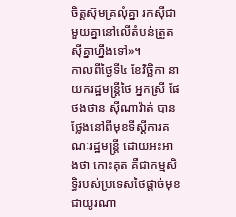ចិត្តស៊ុមគ្រលុំគ្នា រកស៊ីជាមួយគ្នានៅលើតំបន់ត្រួតស៊ីគ្នាហ្នឹងទៅ»។
កាលពីថ្ងៃទី៤ ខែវិច្ឆិកា នាយករដ្ឋមន្ត្រីថៃ អ្នកស្រី ផែថងថាន ស៊ីណាវ៉ាត់ បានថ្លែងនៅពីមុខទីស្ដីការគណៈរដ្ឋមន្ត្រី ដោយអះអាងថា កោះគុត គឺជាកម្មសិទ្ធិរបស់ប្រទេសថៃផ្ដាច់មុខជាយូរណា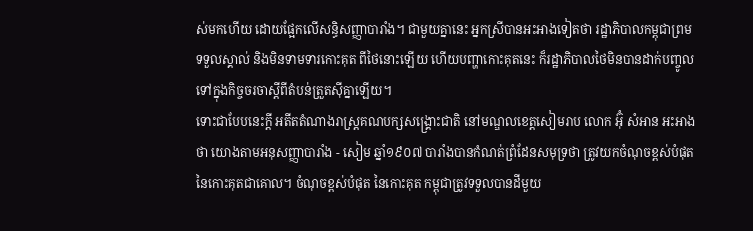ស់មកហើយ ដោយផ្អែកលើសន្ធិសញ្ញាបារាំង។ ជាមួយគ្នានេះ អ្នកស្រីបានអះអាងទៀតថា រដ្ឋាភិបាលកម្ពុជាព្រមទទួលស្គាល់ និងមិនទាមទារកោះគុត ពីថៃនោះឡើយ ហើយបញ្ហាកោះគុតនេះ ក៏រដ្ឋាភិបាលថៃមិនបានដាក់បញ្ចូលទៅក្នុងកិច្ចចរចាស្ដីពីតំបន់ត្រួតស៊ីគ្នាឡើយ។
ទោះជាបែបនេះក្ដី អតីតតំណាងរាស្ត្រគណបក្សសង្គ្រោះជាតិ នៅមណ្ឌលខេត្តសៀមរាប លោក អ៊ុំ សំអាន អះអាងថា យោងតាមអនុសញ្ញាបារាំង - សៀម ឆ្នាំ១៩០៧ បារាំងបានកំណត់ព្រំដែនសមុទ្រថា ត្រូវយកចំណុចខ្ពស់បំផុតនៃកោះគុតជាគោល។ ចំណុចខ្ពស់បំផុត នៃកោះគុត កម្ពុជាត្រូវទទួលបានដីមួយ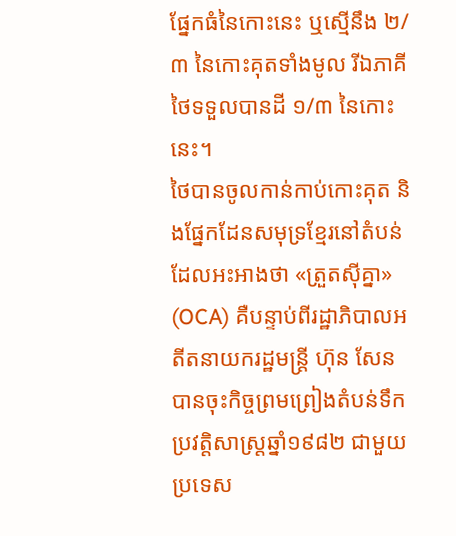ផ្នែកធំនៃកោះនេះ ឬស្មើនឹង ២/៣ នៃកោះគុតទាំងមូល រីឯភាគីថៃទទួលបានដី ១/៣ នៃកោះនេះ។
ថៃបានចូលកាន់កាប់កោះគុត និងផ្នែកដែនសមុទ្រខ្មែរនៅតំបន់ ដែលអះអាងថា «ត្រួតស៊ីគ្នា» (OCA) គឺបន្ទាប់ពីរដ្ឋាភិបាលអតីតនាយករដ្ឋមន្ត្រី ហ៊ុន សែន បានចុះកិច្ចព្រមព្រៀងតំបន់ទឹកប្រវត្តិសាស្ត្រឆ្នាំ១៩៨២ ជាមួយប្រទេស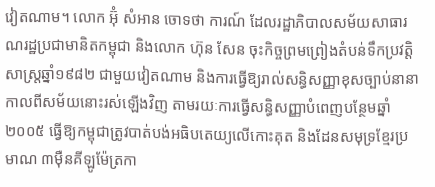វៀតណាម។ លោក អ៊ុំ សំអាន ចោទថា ការណ៍ ដែលរដ្ឋាភិបាលសម័យសាធារណរដ្ឋប្រជាមានិតកម្ពុជា និងលោក ហ៊ុន សែន ចុះកិច្ចព្រមព្រៀងតំបន់ទឹកប្រវត្តិសាស្ត្រឆ្នាំ១៩៨២ ជាមួយវៀតណាម និងការធ្វើឱ្យរាល់សន្ធិសញ្ញាខុសច្បាប់នានា កាលពីសម័យនោះរស់ឡើងវិញ តាមរយៈការធ្វើសន្ធិសញ្ញាបំពេញបន្ថែមឆ្នាំ២០០៥ ធ្វើឱ្យកម្ពុជាត្រូវបាត់បង់អធិបតេយ្យលើកោះគុត និងដែនសមុទ្រខ្មែរប្រមាណ ៣ម៉ឺនគីឡូម៉ែត្រកា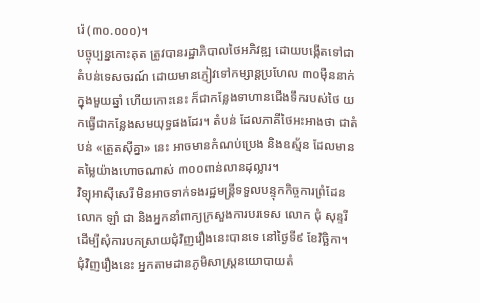រ៉េ (៣០.០០០)។
បច្ចុប្បន្នកោះគុត ត្រូវបានរដ្ឋាភិបាលថៃអភិវឌ្ឍ ដោយបង្កើតទៅជាតំបន់ទេសចរណ៍ ដោយមានភ្ញៀវទៅកម្សាន្តប្រហែល ៣០ម៉ឺននាក់ក្នុងមួយឆ្នាំ ហើយកោះនេះ ក៏ជាកន្លែងទាហានជើងទឹករបស់ថៃ យកធ្វើជាកន្លែងសមយុទ្ធផងដែរ។ តំបន់ ដែលភាគីថៃអះអាងថា ជាតំបន់ «ត្រួតស៊ីគ្នា» នេះ អាចមានកំណប់ប្រេង និងឧស្ម័ន ដែលមានតម្លៃយ៉ាងហោចណាស់ ៣០០ពាន់លានដុល្លារ។
វិទ្យុអាស៊ីសេរី មិនអាចទាក់ទងរដ្ឋមន្ត្រីទទួលបន្ទុកកិច្ចការព្រំដែន លោក ឡាំ ជា និងអ្នកនាំពាក្យក្រសួងការបរទេស លោក ជុំ សុន្ទរី ដើម្បីសុំការបកស្រាយជុំវិញរឿងនេះបានទេ នៅថ្ងៃទី៩ ខែវិច្ឆិកា។
ជុំវិញរឿងនេះ អ្នកតាមដានភូមិសាស្ត្រនយោបាយតំ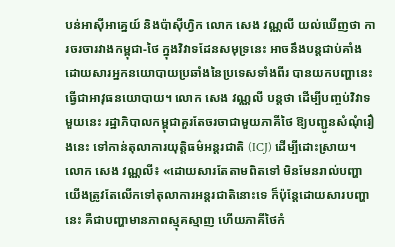បន់អាស៊ីអាគ្នេយ៍ និងប៉ាស៊ីហ្វិក លោក សេង វណ្ណលី យល់ឃើញថា ការចរចារវាងកម្ពុជា-ថៃ ក្នុងវិវាទដែនសមុទ្រនេះ អាចនឹងបន្តជាប់គាំង ដោយសារអ្នកនយោបាយប្រឆាំងនៃប្រទេសទាំងពីរ បានយកបញ្ហានេះ ធ្វើជាអាវុធនយោបាយ។ លោក សេង វណ្ណលី បន្តថា ដើម្បីបញ្ចប់វិវាទមួយនេះ រដ្ឋាភិបាលកម្ពុជាគួរតែចរចាជាមួយភាគីថៃ ឱ្យបញ្ជូនសំណុំរឿងនេះ ទៅកាន់តុលាការយុត្តិធម៌អន្តរជាតិ (ICJ) ដើម្បីដោះស្រាយ។
លោក សេង វណ្ណលី៖ «ដោយសារតែតាមពិតទៅ មិនមែនរាល់បញ្ហាយើងត្រូវតែលើកទៅតុលាការអន្តរជាតិនោះទេ ក៏ប៉ុន្តែដោយសារបញ្ហានេះ គឺជាបញ្ហាមានភាពស្មុគស្មាញ ហើយភាគីថៃកំ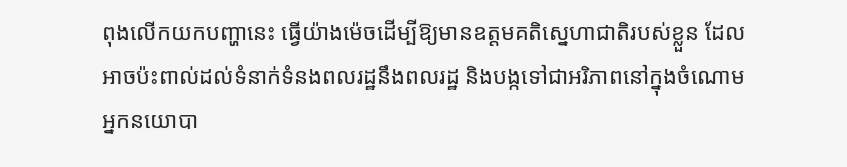ពុងលើកយកបញ្ហានេះ ធ្វើយ៉ាងម៉េចដើម្បីឱ្យមានឧត្ដមគតិស្នេហាជាតិរបស់ខ្លួន ដែលអាចប៉ះពាល់ដល់ទំនាក់ទំនងពលរដ្ឋនឹងពលរដ្ឋ និងបង្កទៅជាអរិភាពនៅក្នុងចំណោមអ្នកនយោបា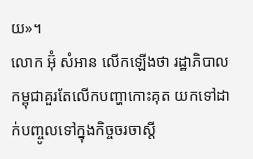យ»។
លោក អ៊ុំ សំអាន លើកឡើងថា រដ្ឋាភិបាលកម្ពុជាគួរតែលើកបញ្ហាកោះគុត យកទៅដាក់បញ្ចូលទៅក្នុងកិច្ចចរចាស្ដី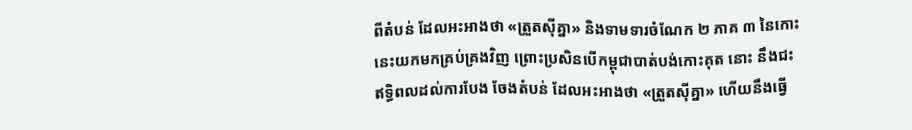ពីតំបន់ ដែលអះអាងថា «ត្រួតស៊ីគ្នា» និងទាមទារចំណែក ២ ភាគ ៣ នៃកោះនេះយកមកគ្រប់គ្រងវិញ ព្រោះប្រសិនបើកម្ពុជាបាត់បង់កោះគុត នោះ នឹងជះឥទ្ធិពលដល់ការបែង ចែងតំបន់ ដែលអះអាងថា «ត្រួតស៊ីគ្នា» ហើយនឹងធ្វើ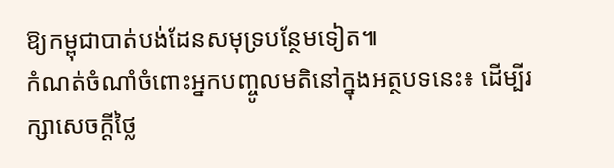ឱ្យកម្ពុជាបាត់បង់ដែនសមុទ្របន្ថែមទៀត៕
កំណត់ចំណាំចំពោះអ្នកបញ្ចូលមតិនៅក្នុងអត្ថបទនេះ៖ ដើម្បីរក្សាសេចក្ដីថ្លៃ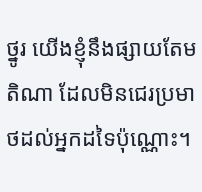ថ្នូរ យើងខ្ញុំនឹងផ្សាយតែមតិណា ដែលមិនជេរប្រមាថដល់អ្នកដទៃប៉ុណ្ណោះ។